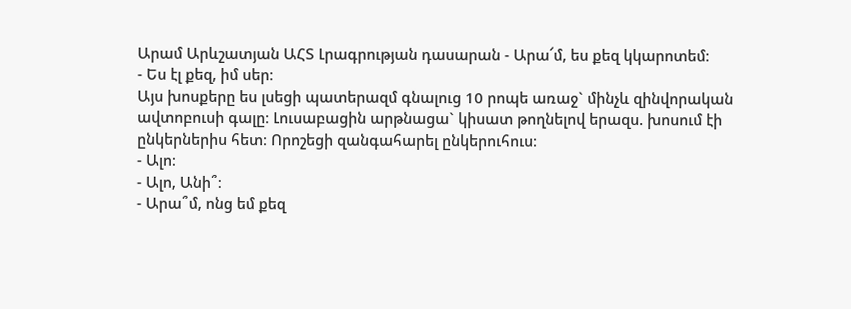Արամ Արևշատյան ԱՀՏ Լրագրության դասարան - Արա՜մ, ես քեզ կկարոտեմ։
- Ես էլ քեզ, իմ սեր։
Այս խոսքերը ես լսեցի պատերազմ գնալուց 10 րոպե առաջ` մինչև զինվորական ավտոբուսի գալը։ Լուսաբացին արթնացա` կիսատ թողնելով երազս. խոսում էի ընկերներիս հետ։ Որոշեցի զանգահարել ընկերուհուս։
- Ալո։
- Ալո, Անի՞։
- Արա՞մ, ոնց եմ քեզ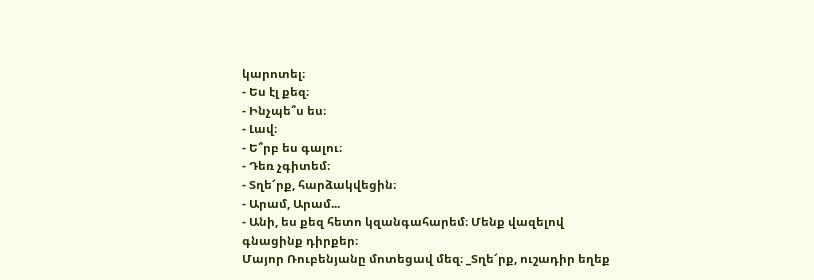կարոտել։
- Ես էլ քեզ։
- Ինչպե՞ս ես։
- Լավ։
- Ե՞րբ ես գալու։
- Դեռ չգիտեմ։
- Տղե՜րք, հարձակվեցին։
- Արամ, Արամ...
- Անի, ես քեզ հետո կզանգահարեմ։ Մենք վազելով գնացինք դիրքեր։
Մայոր Ռուբենյանը մոտեցավ մեզ։ _Տղե՜րք, ուշադիր եղեք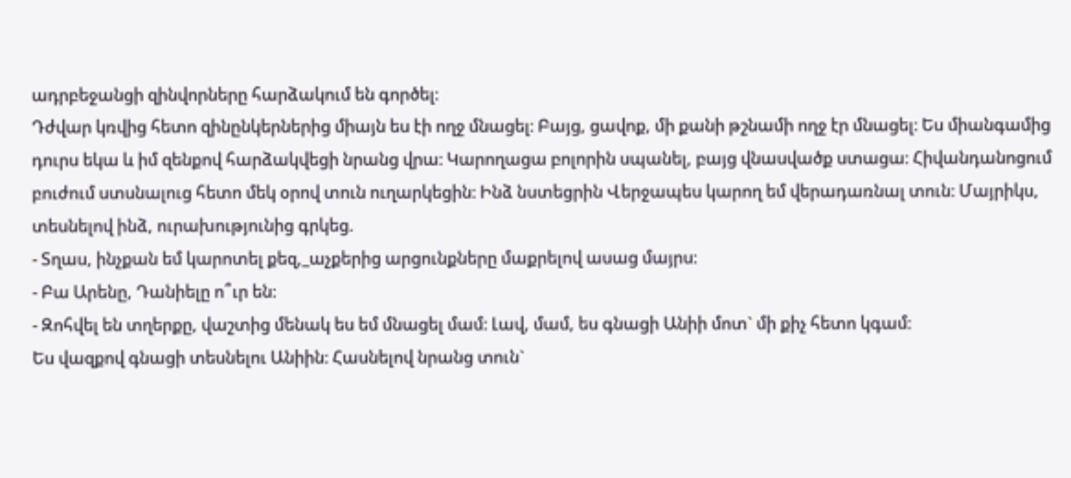ադրբեջանցի զինվորները հարձակում են գործել։
Դժվար կռվից հետո զինընկերներից միայն ես էի ողջ մնացել։ Բայց, ցավոք, մի քանի թշնամի ողջ էր մնացել։ Ես միանգամից դուրս եկա և իմ զենքով հարձակվեցի նրանց վրա։ Կարողացա բոլորին սպանել, բայց վնասվածք ստացա։ Հիվանդանոցում բուժում ստսնալուց հետո մեկ օրով տուն ուղարկեցին։ Ինձ նստեցրին Վերջապես կարող եմ վերադառնալ տուն։ Մայրիկս, տեսնելով ինձ, ուրախությունից գրկեց.
- Տղաս, ինչքան եմ կարոտել քեզ,_աչքերից արցունքները մաքրելով ասաց մայրս։
- Բա Արենը, Դանիելը ո՞ւր են։
- Զոհվել են տղերքը, վաշտից մենակ ես եմ մնացել մամ։ Լավ, մամ, ես գնացի Անիի մոտ` մի քիչ հետո կգամ։
Ես վազքով գնացի տեսնելու Անիին։ Հասնելով նրանց տուն`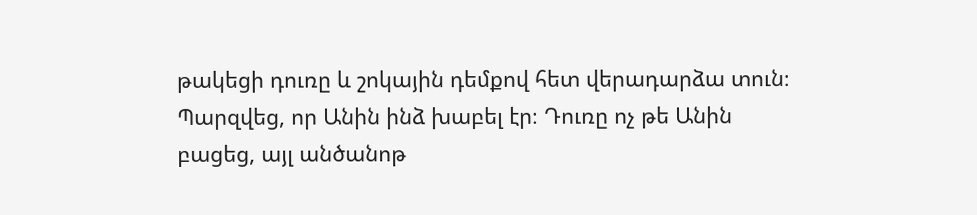թակեցի դուռը և շոկային դեմքով հետ վերադարձա տուն։ Պարզվեց, որ Անին ինձ խաբել էր։ Դուռը ոչ թե Անին բացեց, այլ անծանոթ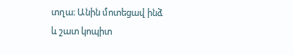տղա։ Անին մոտեցավ ինձ և շատ կոպիտ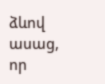ձևով ասաց, որ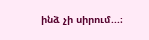ինձ չի սիրում...։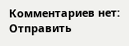Комментариев нет:
Отправить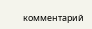комментарий